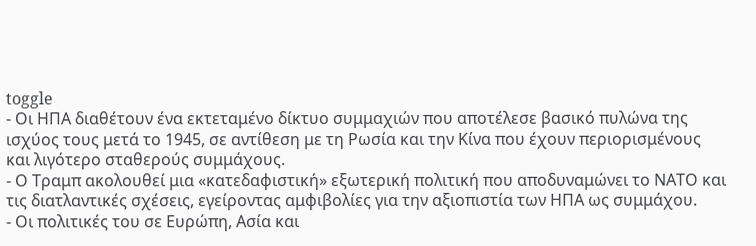toggle
- Οι ΗΠΑ διαθέτουν ένα εκτεταμένο δίκτυο συμμαχιών που αποτέλεσε βασικό πυλώνα της ισχύος τους μετά το 1945, σε αντίθεση με τη Ρωσία και την Κίνα που έχουν περιορισμένους και λιγότερο σταθερούς συμμάχους.
- Ο Τραμπ ακολουθεί μια «κατεδαφιστική» εξωτερική πολιτική που αποδυναμώνει το ΝΑΤΟ και τις διατλαντικές σχέσεις, εγείροντας αμφιβολίες για την αξιοπιστία των ΗΠΑ ως συμμάχου.
- Οι πολιτικές του σε Ευρώπη, Ασία και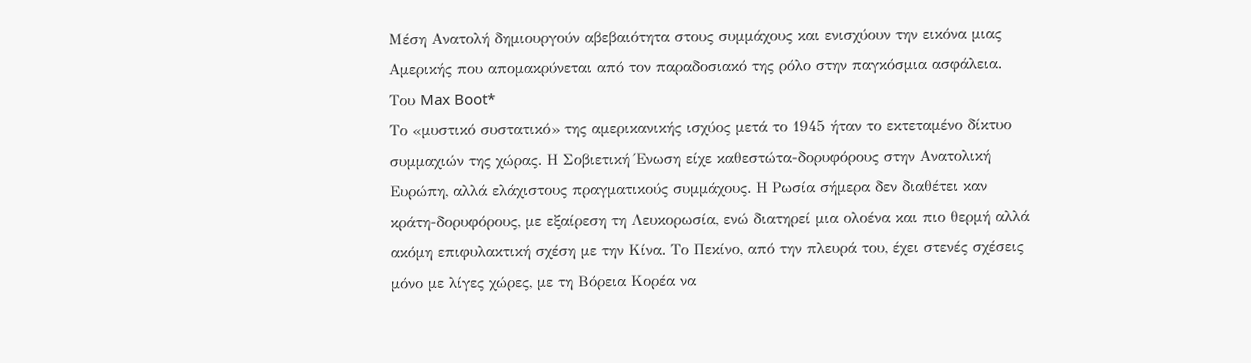Μέση Ανατολή δημιουργούν αβεβαιότητα στους συμμάχους και ενισχύουν την εικόνα μιας Αμερικής που απομακρύνεται από τον παραδοσιακό της ρόλο στην παγκόσμια ασφάλεια.
Του Max Boot*
Το «μυστικό συστατικό» της αμερικανικής ισχύος μετά το 1945 ήταν το εκτεταμένο δίκτυο συμμαχιών της χώρας. Η Σοβιετική Ένωση είχε καθεστώτα-δορυφόρους στην Ανατολική Ευρώπη, αλλά ελάχιστους πραγματικούς συμμάχους. Η Ρωσία σήμερα δεν διαθέτει καν κράτη-δορυφόρους, με εξαίρεση τη Λευκορωσία, ενώ διατηρεί μια ολοένα και πιο θερμή αλλά ακόμη επιφυλακτική σχέση με την Κίνα. Το Πεκίνο, από την πλευρά του, έχει στενές σχέσεις μόνο με λίγες χώρες, με τη Βόρεια Κορέα να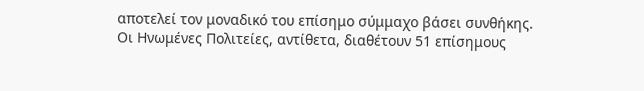αποτελεί τον μοναδικό του επίσημο σύμμαχο βάσει συνθήκης.
Οι Ηνωμένες Πολιτείες, αντίθετα, διαθέτουν 51 επίσημους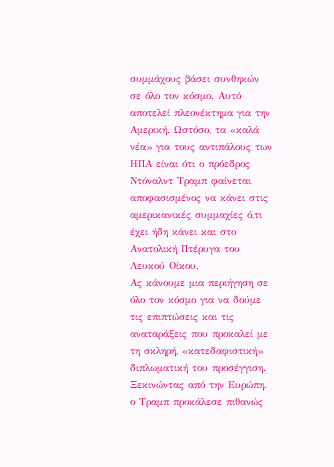συμμάχους βάσει συνθηκών σε όλο τον κόσμο. Αυτό αποτελεί πλεονέκτημα για την Αμερική. Ωστόσο, τα «καλά νέα» για τους αντιπάλους των ΗΠΑ είναι ότι ο πρόεδρος Ντόναλντ Τραμπ φαίνεται αποφασισμένος να κάνει στις αμερικανικές συμμαχίες ό,τι έχει ήδη κάνει και στο Ανατολική Πτέρυγα του Λευκού Οίκου.
Ας κάνουμε μια περιήγηση σε όλο τον κόσμο για να δούμε τις επιπτώσεις και τις αναταράξεις που προκαλεί με τη σκληρή, «κατεδαφιστική» διπλωματική του προσέγγιση.
Ξεκινώντας από την Ευρώπη, ο Τραμπ προκάλεσε πιθανώς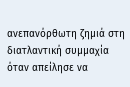ανεπανόρθωτη ζημιά στη διατλαντική συμμαχία όταν απείλησε να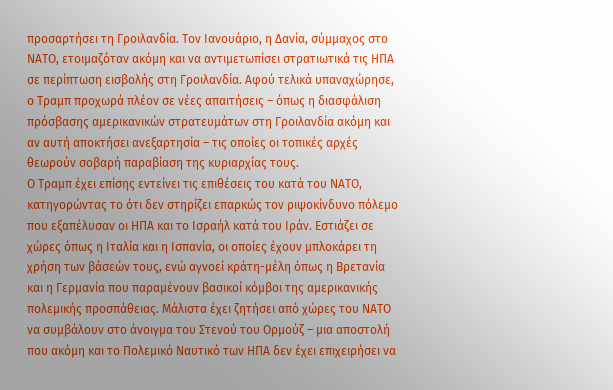προσαρτήσει τη Γροιλανδία. Τον Ιανουάριο, η Δανία, σύμμαχος στο ΝΑΤΟ, ετοιμαζόταν ακόμη και να αντιμετωπίσει στρατιωτικά τις ΗΠΑ σε περίπτωση εισβολής στη Γροιλανδία. Αφού τελικά υπαναχώρησε, ο Τραμπ προχωρά πλέον σε νέες απαιτήσεις – όπως η διασφάλιση πρόσβασης αμερικανικών στρατευμάτων στη Γροιλανδία ακόμη και αν αυτή αποκτήσει ανεξαρτησία – τις οποίες οι τοπικές αρχές θεωρούν σοβαρή παραβίαση της κυριαρχίας τους.
Ο Τραμπ έχει επίσης εντείνει τις επιθέσεις του κατά του ΝΑΤΟ, κατηγορώντας το ότι δεν στηρίζει επαρκώς τον ριψοκίνδυνο πόλεμο που εξαπέλυσαν οι ΗΠΑ και το Ισραήλ κατά του Ιράν. Εστιάζει σε χώρες όπως η Ιταλία και η Ισπανία, οι οποίες έχουν μπλοκάρει τη χρήση των βάσεών τους, ενώ αγνοεί κράτη-μέλη όπως η Βρετανία και η Γερμανία που παραμένουν βασικοί κόμβοι της αμερικανικής πολεμικής προσπάθειας. Μάλιστα έχει ζητήσει από χώρες του ΝΑΤΟ να συμβάλουν στο άνοιγμα του Στενού του Ορμούζ – μια αποστολή που ακόμη και το Πολεμικό Ναυτικό των ΗΠΑ δεν έχει επιχειρήσει να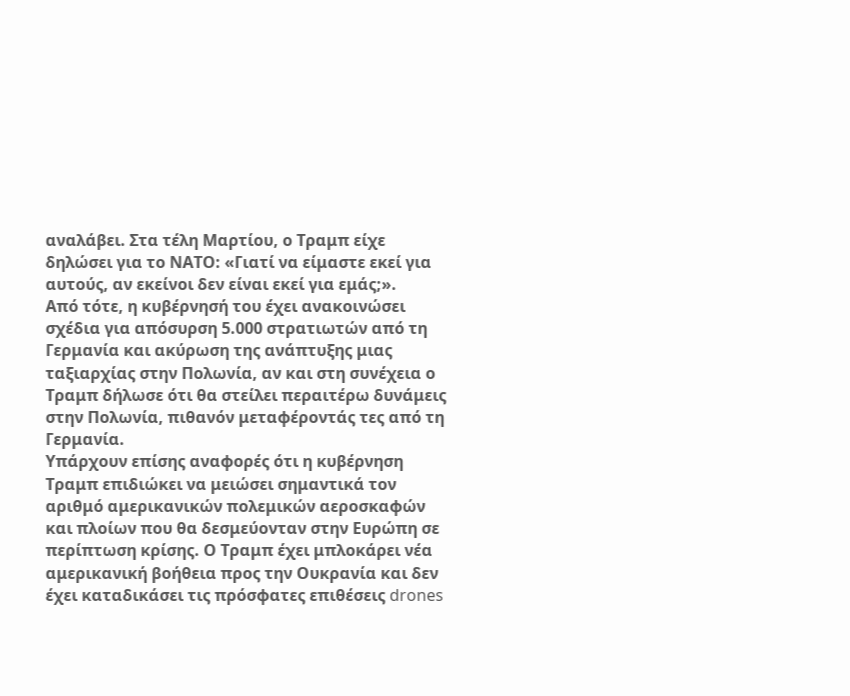αναλάβει. Στα τέλη Μαρτίου, ο Τραμπ είχε δηλώσει για το ΝΑΤΟ: «Γιατί να είμαστε εκεί για αυτούς, αν εκείνοι δεν είναι εκεί για εμάς;».
Από τότε, η κυβέρνησή του έχει ανακοινώσει σχέδια για απόσυρση 5.000 στρατιωτών από τη Γερμανία και ακύρωση της ανάπτυξης μιας ταξιαρχίας στην Πολωνία, αν και στη συνέχεια ο Τραμπ δήλωσε ότι θα στείλει περαιτέρω δυνάμεις στην Πολωνία, πιθανόν μεταφέροντάς τες από τη Γερμανία.
Υπάρχουν επίσης αναφορές ότι η κυβέρνηση Τραμπ επιδιώκει να μειώσει σημαντικά τον αριθμό αμερικανικών πολεμικών αεροσκαφών και πλοίων που θα δεσμεύονταν στην Ευρώπη σε περίπτωση κρίσης. Ο Τραμπ έχει μπλοκάρει νέα αμερικανική βοήθεια προς την Ουκρανία και δεν έχει καταδικάσει τις πρόσφατες επιθέσεις drones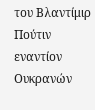του Βλαντίμιρ Πούτιν εναντίον Ουκρανών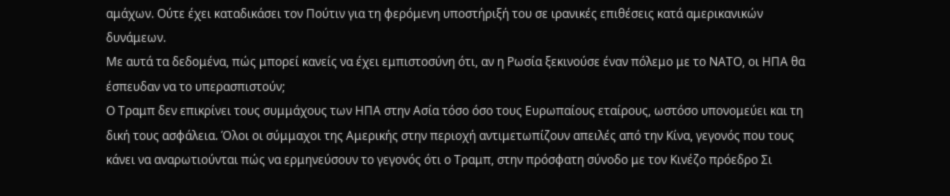αμάχων. Ούτε έχει καταδικάσει τον Πούτιν για τη φερόμενη υποστήριξή του σε ιρανικές επιθέσεις κατά αμερικανικών δυνάμεων.
Με αυτά τα δεδομένα, πώς μπορεί κανείς να έχει εμπιστοσύνη ότι, αν η Ρωσία ξεκινούσε έναν πόλεμο με το ΝΑΤΟ, οι ΗΠΑ θα έσπευδαν να το υπερασπιστούν;
Ο Τραμπ δεν επικρίνει τους συμμάχους των ΗΠΑ στην Ασία τόσο όσο τους Ευρωπαίους εταίρους, ωστόσο υπονομεύει και τη δική τους ασφάλεια. Όλοι οι σύμμαχοι της Αμερικής στην περιοχή αντιμετωπίζουν απειλές από την Κίνα, γεγονός που τους κάνει να αναρωτιούνται πώς να ερμηνεύσουν το γεγονός ότι ο Τραμπ, στην πρόσφατη σύνοδο με τον Κινέζο πρόεδρο Σι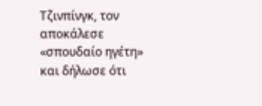Τζινπίνγκ, τον αποκάλεσε «σπουδαίο ηγέτη» και δήλωσε ότι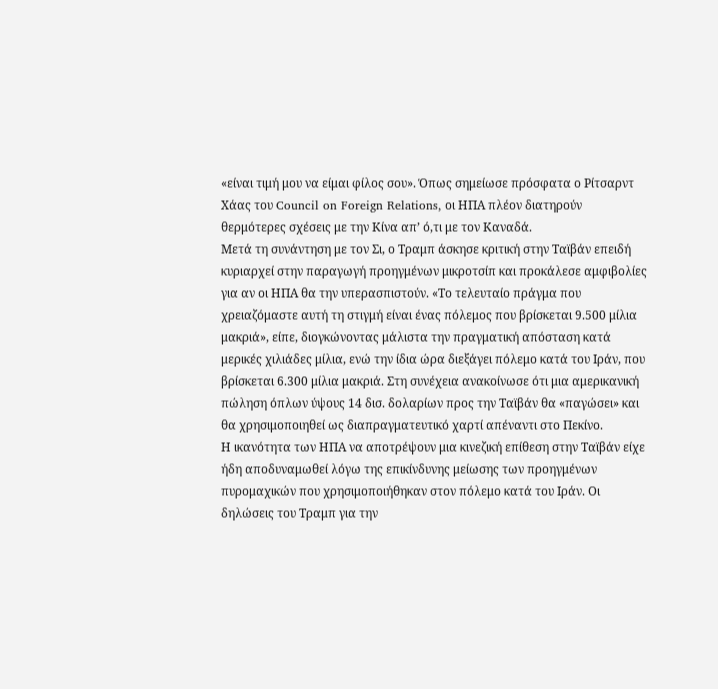«είναι τιμή μου να είμαι φίλος σου». Όπως σημείωσε πρόσφατα ο Ρίτσαρντ Χάας του Council on Foreign Relations, οι ΗΠΑ πλέον διατηρούν θερμότερες σχέσεις με την Κίνα απ’ ό,τι με τον Καναδά.
Μετά τη συνάντηση με τον Σι, ο Τραμπ άσκησε κριτική στην Ταϊβάν επειδή κυριαρχεί στην παραγωγή προηγμένων μικροτσίπ και προκάλεσε αμφιβολίες για αν οι ΗΠΑ θα την υπερασπιστούν. «Το τελευταίο πράγμα που χρειαζόμαστε αυτή τη στιγμή είναι ένας πόλεμος που βρίσκεται 9.500 μίλια μακριά», είπε, διογκώνοντας μάλιστα την πραγματική απόσταση κατά μερικές χιλιάδες μίλια, ενώ την ίδια ώρα διεξάγει πόλεμο κατά του Ιράν, που βρίσκεται 6.300 μίλια μακριά. Στη συνέχεια ανακοίνωσε ότι μια αμερικανική πώληση όπλων ύψους 14 δισ. δολαρίων προς την Ταϊβάν θα «παγώσει» και θα χρησιμοποιηθεί ως διαπραγματευτικό χαρτί απέναντι στο Πεκίνο.
Η ικανότητα των ΗΠΑ να αποτρέψουν μια κινεζική επίθεση στην Ταϊβάν είχε ήδη αποδυναμωθεί λόγω της επικίνδυνης μείωσης των προηγμένων πυρομαχικών που χρησιμοποιήθηκαν στον πόλεμο κατά του Ιράν. Οι δηλώσεις του Τραμπ για την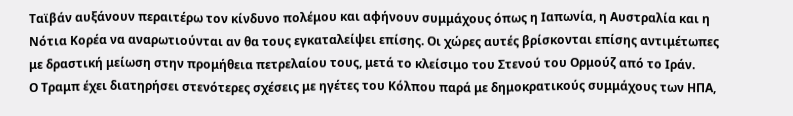Ταϊβάν αυξάνουν περαιτέρω τον κίνδυνο πολέμου και αφήνουν συμμάχους όπως η Ιαπωνία, η Αυστραλία και η Νότια Κορέα να αναρωτιούνται αν θα τους εγκαταλείψει επίσης. Οι χώρες αυτές βρίσκονται επίσης αντιμέτωπες με δραστική μείωση στην προμήθεια πετρελαίου τους, μετά το κλείσιμο του Στενού του Ορμούζ από το Ιράν.
Ο Τραμπ έχει διατηρήσει στενότερες σχέσεις με ηγέτες του Κόλπου παρά με δημοκρατικούς συμμάχους των ΗΠΑ,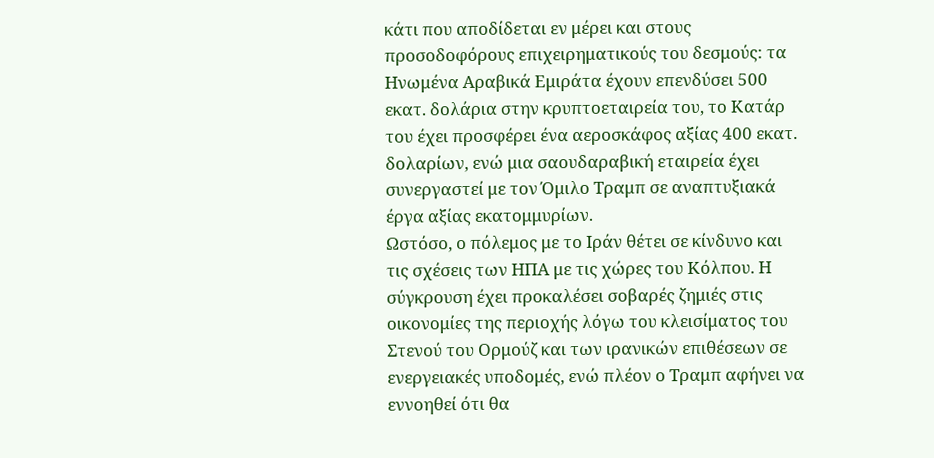κάτι που αποδίδεται εν μέρει και στους προσοδοφόρους επιχειρηματικούς του δεσμούς: τα Ηνωμένα Αραβικά Εμιράτα έχουν επενδύσει 500 εκατ. δολάρια στην κρυπτοεταιρεία του, το Κατάρ του έχει προσφέρει ένα αεροσκάφος αξίας 400 εκατ. δολαρίων, ενώ μια σαουδαραβική εταιρεία έχει συνεργαστεί με τον Όμιλο Τραμπ σε αναπτυξιακά έργα αξίας εκατομμυρίων.
Ωστόσο, ο πόλεμος με το Ιράν θέτει σε κίνδυνο και τις σχέσεις των ΗΠΑ με τις χώρες του Κόλπου. Η σύγκρουση έχει προκαλέσει σοβαρές ζημιές στις οικονομίες της περιοχής λόγω του κλεισίματος του Στενού του Ορμούζ και των ιρανικών επιθέσεων σε ενεργειακές υποδομές, ενώ πλέον ο Τραμπ αφήνει να εννοηθεί ότι θα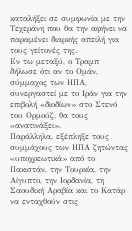καταλήξει σε συμφωνία με την Τεχεράνη που θα την αφήνει να παραμένει διαρκής απειλή για τους γείτονές της.
Εν τω μεταξύ, ο Τραμπ δήλωσε ότι αν το Ομάν, σύμμαχος των ΗΠΑ, συνεργαστεί με το Ιράν για την επιβολή «διοδίων» στο Στενό του Ορμούζ, θα τους «ανατινάξει».
Παράλληλα, εξέπληξε τους συμμάχους των ΗΠΑ ζητώντας «υποχρεωτικά» από το Πακιστάν, την Τουρκία, την Αίγυπτο, την Ιορδανία, τη Σαουδική Αραβία και το Κατάρ να ενταχθούν στις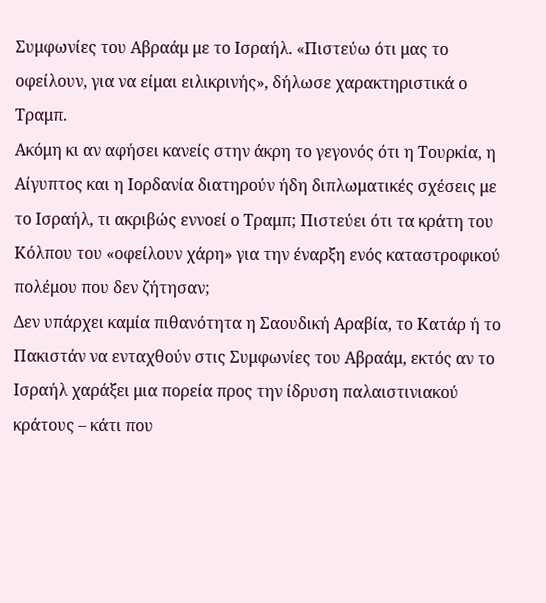Συμφωνίες του Αβραάμ με το Ισραήλ. «Πιστεύω ότι μας το οφείλουν, για να είμαι ειλικρινής», δήλωσε χαρακτηριστικά ο Τραμπ.
Ακόμη κι αν αφήσει κανείς στην άκρη το γεγονός ότι η Τουρκία, η Αίγυπτος και η Ιορδανία διατηρούν ήδη διπλωματικές σχέσεις με το Ισραήλ, τι ακριβώς εννοεί ο Τραμπ; Πιστεύει ότι τα κράτη του Κόλπου του «οφείλουν χάρη» για την έναρξη ενός καταστροφικού πολέμου που δεν ζήτησαν;
Δεν υπάρχει καμία πιθανότητα η Σαουδική Αραβία, το Κατάρ ή το Πακιστάν να ενταχθούν στις Συμφωνίες του Αβραάμ, εκτός αν το Ισραήλ χαράξει μια πορεία προς την ίδρυση παλαιστινιακού κράτους – κάτι που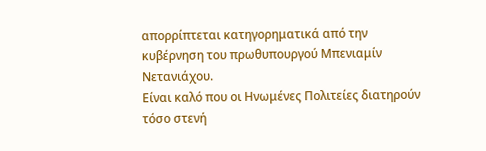απορρίπτεται κατηγορηματικά από την κυβέρνηση του πρωθυπουργού Μπενιαμίν Νετανιάχου.
Είναι καλό που οι Ηνωμένες Πολιτείες διατηρούν τόσο στενή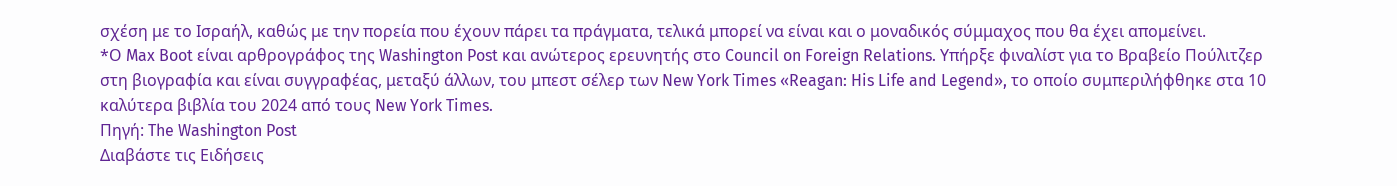σχέση με το Ισραήλ, καθώς με την πορεία που έχουν πάρει τα πράγματα, τελικά μπορεί να είναι και ο μοναδικός σύμμαχος που θα έχει απομείνει.
*Ο Max Boot είναι αρθρογράφος της Washington Post και ανώτερος ερευνητής στο Council on Foreign Relations. Υπήρξε φιναλίστ για το Βραβείο Πούλιτζερ στη βιογραφία και είναι συγγραφέας, μεταξύ άλλων, του μπεστ σέλερ των New York Times «Reagan: His Life and Legend», το οποίο συμπεριλήφθηκε στα 10 καλύτερα βιβλία του 2024 από τους New York Times.
Πηγή: The Washington Post
Διαβάστε τις Ειδήσεις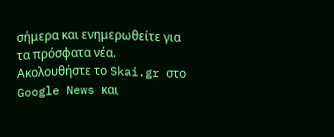σήμερα και ενημερωθείτε για τα πρόσφατα νέα.
Ακολουθήστε το Skai.gr στο Google News και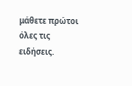μάθετε πρώτοι όλες τις ειδήσεις.